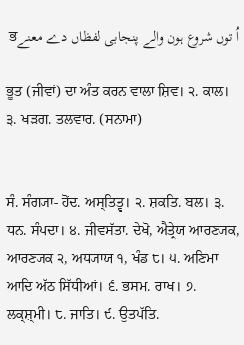اُ توں شروع ہون والے پنجابی لفظاں دے معنےਭ

ਭੂਤ (ਜੀਵਾਂ) ਦਾ ਅੰਤ ਕਰਨ ਵਾਲਾ ਸ਼ਿਵ। ੨. ਕਾਲ। ੩. ਖੜਗ. ਤਲਵਾਰ. (ਸਨਾਮਾ)


ਸੰ. ਸੰਗ੍ਯਾ- ਹੋਂਦ. ਅਸ੍ਤਿਤ੍ਵ। ੨. ਸ਼ਕਤਿ. ਬਲ। ੩. ਧਨ. ਸੰਪਦਾ। ੪. ਜੀਵਸੱਤਾ. ਦੇਖੋ, ਐਤ੍ਰੇਯ ਆਰਣ੍ਯਕ, ਆਰਣ੍ਯਕ ੨, ਅਧ੍ਯਾਯ ੧, ਖੰਡ ੮। ੫. ਅਣਿਮਾ ਆਦਿ ਅੱਠ ਸਿੱਧੀਆਂ। ੬. ਭਸਮ. ਰਾਖ। ੭. ਲਕ੍ਸ਼੍‍ਮੀ। ੮. ਜਾਤਿ। ੯. ਉਤਪੱਤਿ.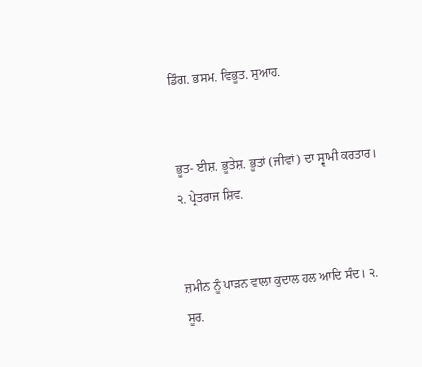ਡਿੰਗ. ਭਸਮ. ਵਿਭੂਤ. ਸੁਆਹ.


ਭੂਤ- ਈਸ਼. ਭੂਤੇਸ਼. ਭੂਤਾਂ (ਜੀਵਾਂ) ਦਾ ਸ੍ਵਾਮੀ ਕਰਤਾਰ। ੨. ਪ੍ਰੇਤਰਾਜ ਸ਼ਿਵ.


ਜ਼ਮੀਨ ਨੂੰ ਪਾੜਨ ਵਾਲਾ ਕੁਦਾਲ ਹਲ ਆਦਿ ਸੰਦ। ੨. ਸੂਰ.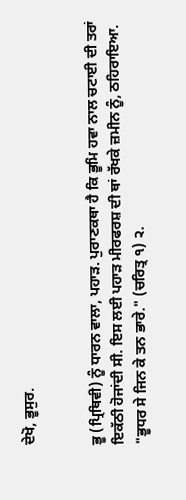ਦੇਖੋ, ਭੂਸੁਰ.


ਭੂ (ਪ੍ਰਿਥਿਵੀ) ਨੂੰ ਧਾਰਨ ਵਾਲਾ, ਪਹਾੜ. ਪੁਰਾਣਕਥਾ ਹੈ ਕਿ ਭੂਮਿ ਹਵਾ ਨਾਲ ਚਟਾਈ ਦੀ ਤਰਾਂ ਇਕੱਠੀ ਹੋਜਾਂਦੀ ਸੀ. ਇਸ ਲਈ ਪਹਾੜ ਮੀਰਫਰਸ਼ ਦੀ ਥਾਂ ਰੱਖਕੇ ਜ਼ਮੀਨ ਨੂੰ, ਠਹਿਰਾਇਆ. "ਭੂਧਰ ਸੇ ਜਿਨ ਕੇ ਤਨ ਭਾਰੇ." (ਚਰਿਤ੍ਰ ੧) ੨.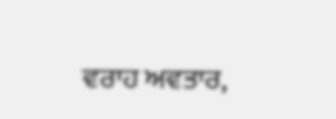ਵਰਾਹ ਅਵਤਾਰ,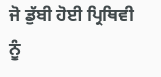ਜੋ ਡੁੱਬੀ ਹੋਈ ਪ੍ਰਿਥਿਵੀ ਨੂੰ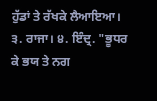ਹੁੱਡਾਂ ਤੇ ਰੱਖਕੇ ਲੈਆਇਆ। ੩. ਰਾਜਾ। ੪. ਇੰਦ੍ਰ. "ਭੂਧਰ ਕੇ ਭਯ ਤੇ ਨਗ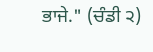ਭਾਜੇ." (ਚੰਡੀ ੨)